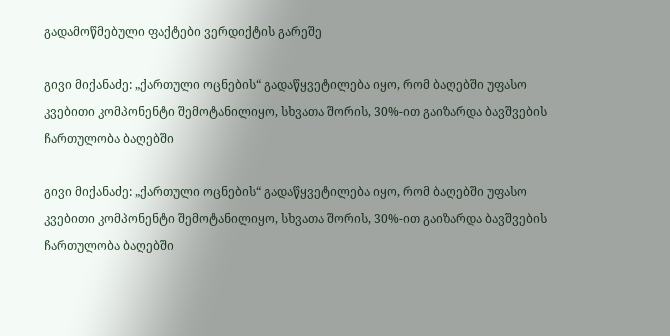გადამოწმებული ფაქტები ვერდიქტის გარეშე

გივი მიქანაძე: „ქართული ოცნების“ გადაწყვეტილება იყო, რომ ბაღებში უფასო კვებითი კომპონენტი შემოტანილიყო, სხვათა შორის, 30%-ით გაიზარდა ბავშვების ჩართულობა ბაღებში

გივი მიქანაძე: „ქართული ოცნების“ გადაწყვეტილება იყო, რომ ბაღებში უფასო კვებითი კომპონენტი შემოტანილიყო, სხვათა შორის, 30%-ით გაიზარდა ბავშვების ჩართულობა ბაღებში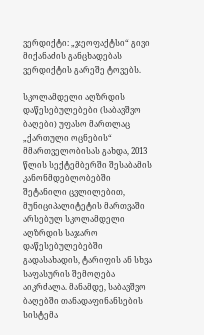ვერდიქტი: „ჯეოფაქტსი“ გივი მიქანაძის განცხადებას ვერდიქტის გარეშე ტოვებს.

სკოლამდელი აღზრდის დაწესებულებები (საბავშვო ბაღები) უფასო მართლაც „ქართული ოცნების“ მმართველობისას გახდა, 2013 წლის სექტემბერში შესაბამის კანონმდებლობებში შეტანილი ცვლილებით, მუნიციპალიტეტის მართვაში არსებულ სკოლამდელი აღზრდის საჯარო დაწესებულებებში გადასახადის, ტარიფის ან სხვა საფასურის შემოღება  აიკრძალა. მანამდე, საბავშვო ბაღებში თანადაფინანსების სისტემა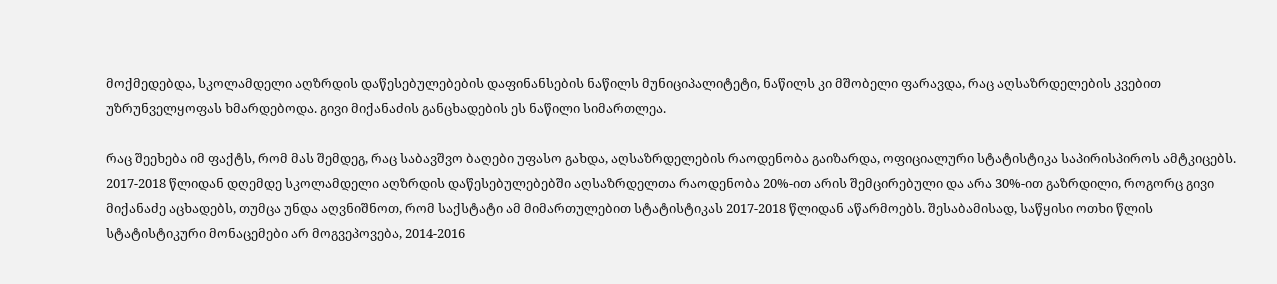მოქმედებდა, სკოლამდელი აღზრდის დაწესებულებების დაფინანსების ნაწილს მუნიციპალიტეტი, ნაწილს კი მშობელი ფარავდა, რაც აღსაზრდელების კვებით უზრუნველყოფას ხმარდებოდა. გივი მიქანაძის განცხადების ეს ნაწილი სიმართლეა.

რაც შეეხება იმ ფაქტს, რომ მას შემდეგ, რაც საბავშვო ბაღები უფასო გახდა, აღსაზრდელების რაოდენობა გაიზარდა, ოფიციალური სტატისტიკა საპირისპიროს ამტკიცებს. 2017-2018 წლიდან დღემდე სკოლამდელი აღზრდის დაწესებულებებში აღსაზრდელთა რაოდენობა 20%-ით არის შემცირებული და არა 30%-ით გაზრდილი, როგორც გივი მიქანაძე აცხადებს, თუმცა უნდა აღვნიშნოთ, რომ საქსტატი ამ მიმართულებით სტატისტიკას 2017-2018 წლიდან აწარმოებს. შესაბამისად, საწყისი ოთხი წლის სტატისტიკური მონაცემები არ მოგვეპოვება, 2014-2016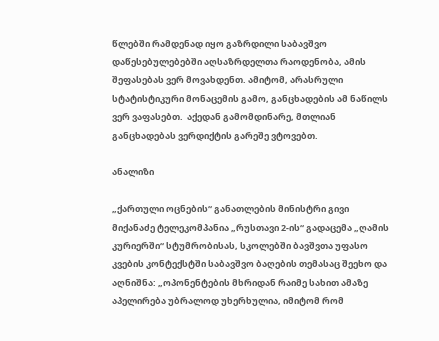წლებში რამდენად იყო გაზრდილი საბავშვო დაწესებულებებში აღსაზრდელთა რაოდენობა, ამის შეფასებას ვერ მოვახდენთ. ამიტომ, არასრული სტატისტიკური მონაცემის გამო, განცხადების ამ ნაწილს ვერ ვაფასებთ.  აქედან გამომდინარე, მთლიან განცხადებას ვერდიქტის გარეშე ვტოვებთ.

ანალიზი

„ქართული ოცნების“ განათლების მინისტრი გივი მიქანაძე ტელეკომპანია „რუსთავი 2-ის“ გადაცემა „ღამის კურიერში“ სტუმრობისას, სკოლებში ბავშვთა უფასო კვების კონტექსტში საბავშვო ბაღების თემასაც შეეხო და აღნიშნა: „ოპონენტების მხრიდან რაიმე სახით ამაზე აპელირება უბრალოდ უხერხულია, იმიტომ რომ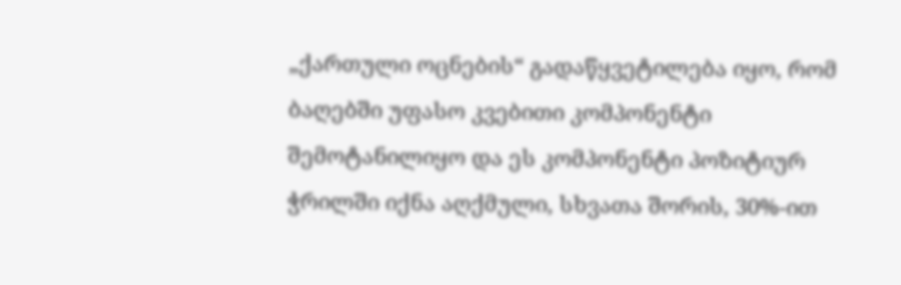„ქართული ოცნების“ გადაწყვეტილება იყო, რომ ბაღებში უფასო კვებითი კომპონენტი შემოტანილიყო და ეს კომპონენტი პოზიტიურ ჭრილში იქნა აღქმული, სხვათა შორის, 30%-ით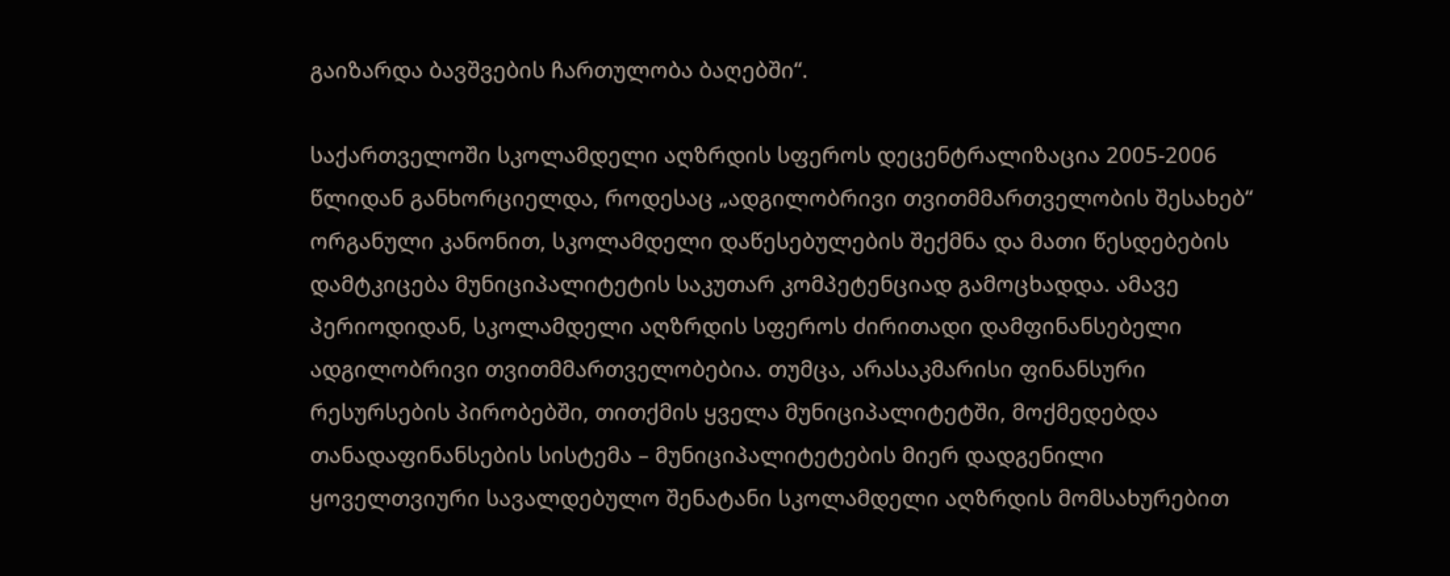გაიზარდა ბავშვების ჩართულობა ბაღებში“.

საქართველოში სკოლამდელი აღზრდის სფეროს დეცენტრალიზაცია 2005-2006 წლიდან განხორციელდა, როდესაც „ადგილობრივი თვითმმართველობის შესახებ“ ორგანული კანონით, სკოლამდელი დაწესებულების შექმნა და მათი წესდებების დამტკიცება მუნიციპალიტეტის საკუთარ კომპეტენციად გამოცხადდა. ამავე პერიოდიდან, სკოლამდელი აღზრდის სფეროს ძირითადი დამფინანსებელი ადგილობრივი თვითმმართველობებია. თუმცა, არასაკმარისი ფინანსური რესურსების პირობებში, თითქმის ყველა მუნიციპალიტეტში, მოქმედებდა თანადაფინანსების სისტემა – მუნიციპალიტეტების მიერ დადგენილი ყოველთვიური სავალდებულო შენატანი სკოლამდელი აღზრდის მომსახურებით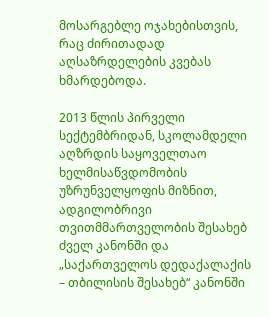მოსარგებლე ოჯახებისთვის, რაც ძირითადად აღსაზრდელების კვებას ხმარდებოდა.

2013 წლის პირველი სექტემბრიდან, სკოლამდელი აღზრდის საყოველთაო ხელმისაწვდომობის უზრუნველყოფის მიზნით, ადგილობრივი თვითმმართველობის შესახებ ძველ კანონში და „საქართველოს დედაქალაქის – თბილისის შესახებ“ კანონში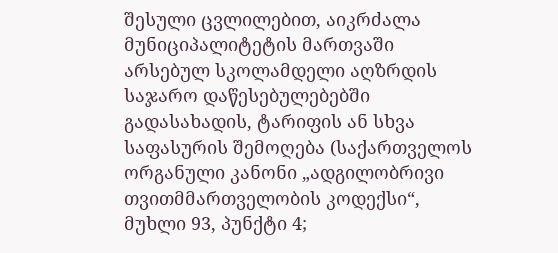შესული ცვლილებით, აიკრძალა მუნიციპალიტეტის მართვაში არსებულ სკოლამდელი აღზრდის საჯარო დაწესებულებებში გადასახადის, ტარიფის ან სხვა საფასურის შემოღება (საქართველოს ორგანული კანონი „ადგილობრივი თვითმმართველობის კოდექსი“, მუხლი 93, პუნქტი 4;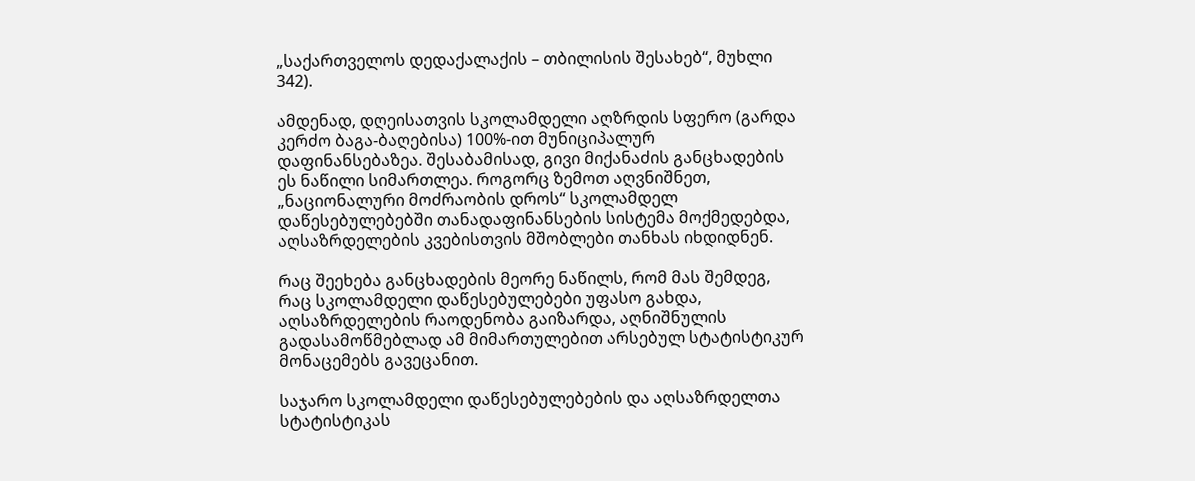„საქართველოს დედაქალაქის – თბილისის შესახებ“, მუხლი 342).

ამდენად, დღეისათვის სკოლამდელი აღზრდის სფერო (გარდა კერძო ბაგა-ბაღებისა) 100%-ით მუნიციპალურ დაფინანსებაზეა. შესაბამისად, გივი მიქანაძის განცხადების ეს ნაწილი სიმართლეა. როგორც ზემოთ აღვნიშნეთ, „ნაციონალური მოძრაობის დროს“ სკოლამდელ დაწესებულებებში თანადაფინანსების სისტემა მოქმედებდა, აღსაზრდელების კვებისთვის მშობლები თანხას იხდიდნენ.

რაც შეეხება განცხადების მეორე ნაწილს, რომ მას შემდეგ, რაც სკოლამდელი დაწესებულებები უფასო გახდა, აღსაზრდელების რაოდენობა გაიზარდა, აღნიშნულის გადასამოწმებლად ამ მიმართულებით არსებულ სტატისტიკურ მონაცემებს გავეცანით.

საჯარო სკოლამდელი დაწესებულებების და აღსაზრდელთა სტატისტიკას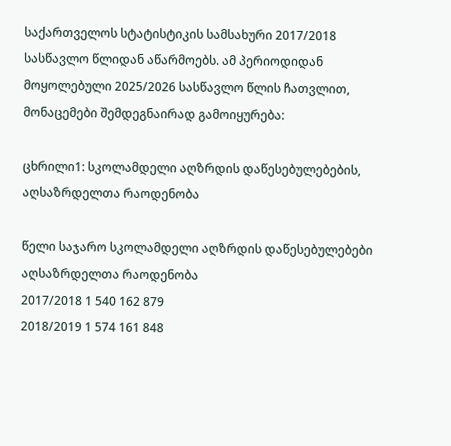საქართველოს სტატისტიკის სამსახური 2017/2018 სასწავლო წლიდან აწარმოებს. ამ პერიოდიდან მოყოლებული 2025/2026 სასწავლო წლის ჩათვლით, მონაცემები შემდეგნაირად გამოიყურება:

ცხრილი1: სკოლამდელი აღზრდის დაწესებულებების, აღსაზრდელთა რაოდენობა

წელი საჯარო სკოლამდელი აღზრდის დაწესებულებები აღსაზრდელთა რაოდენობა
2017/2018 1 540 162 879
2018/2019 1 574 161 848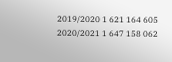2019/2020 1 621 164 605
2020/2021 1 647 158 062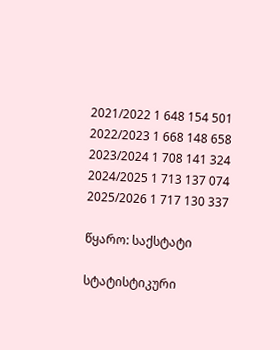2021/2022 1 648 154 501
2022/2023 1 668 148 658
2023/2024 1 708 141 324
2024/2025 1 713 137 074
2025/2026 1 717 130 337

წყარო: საქსტატი

სტატისტიკური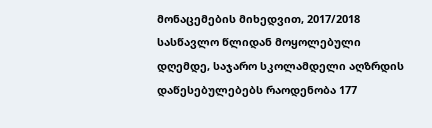მონაცემების მიხედვით, 2017/2018 სასწავლო წლიდან მოყოლებული დღემდე, საჯარო სკოლამდელი აღზრდის დაწესებულებებს რაოდენობა 177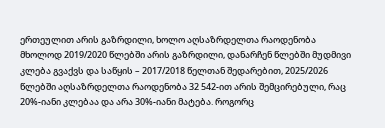ერთეულით არის გაზრდილი, ხოლო აღსაზრდელთა რაოდენობა მხოლოდ 2019/2020 წლებში არის გაზრდილი, დანარჩენ წლებში მუდმივი კლება გვაქვს და საწყის – 2017/2018 წელთან შედარებით, 2025/2026 წლებში აღსაზრდელთა რაოდენობა 32 542-ით არის შემცირებული, რაც 20%-იანი კლებაა და არა 30%-იანი მატება. როგორც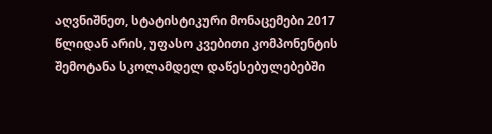აღვნიშნეთ, სტატისტიკური მონაცემები 2017 წლიდან არის, უფასო კვებითი კომპონენტის შემოტანა სკოლამდელ დაწესებულებებში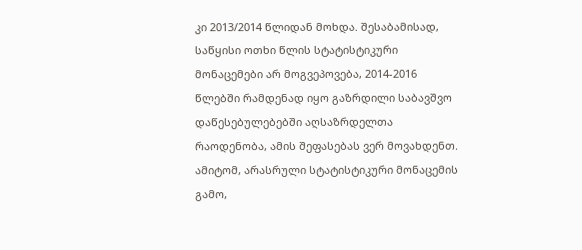კი 2013/2014 წლიდან მოხდა. შესაბამისად, საწყისი ოთხი წლის სტატისტიკური მონაცემები არ მოგვეპოვება, 2014-2016 წლებში რამდენად იყო გაზრდილი საბავშვო დაწესებულებებში აღსაზრდელთა რაოდენობა, ამის შეფასებას ვერ მოვახდენთ. ამიტომ, არასრული სტატისტიკური მონაცემის გამო,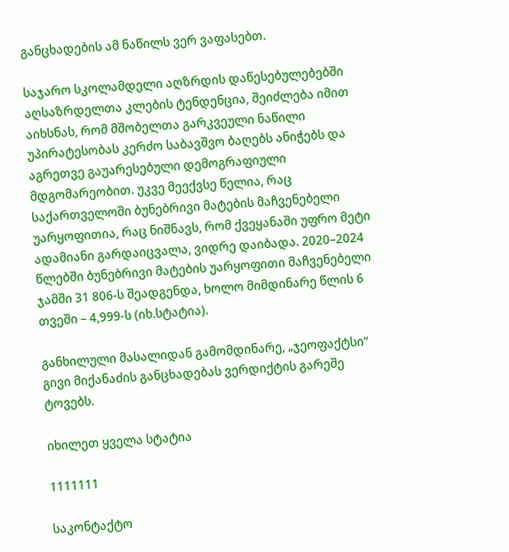განცხადების ამ ნაწილს ვერ ვაფასებთ.

საჯარო სკოლამდელი აღზრდის დაწესებულებებში აღსაზრდელთა კლების ტენდენცია, შეიძლება იმით აიხსნას, რომ მშობელთა გარკვეული ნაწილი უპირატესობას კერძო საბავშვო ბაღებს ანიჭებს და აგრეთვე გაუარესებული დემოგრაფიული მდგომარეობით. უკვე მეექვსე წელია, რაც საქართველოში ბუნებრივი მატების მაჩვენებელი უარყოფითია, რაც ნიშნავს, რომ ქვეყანაში უფრო მეტი ადამიანი გარდაიცვალა, ვიდრე დაიბადა. 2020–2024 წლებში ბუნებრივი მატების უარყოფითი მაჩვენებელი ჯამში 31 806-ს შეადგენდა, ხოლო მიმდინარე წლის 6 თვეში – 4,999-ს (იხ.სტატია).

განხილული მასალიდან გამომდინარე, „ჯეოფაქტსი“ გივი მიქანაძის განცხადებას ვერდიქტის გარეშე ტოვებს.

იხილეთ ყველა სტატია

1111111

საკონტაქტო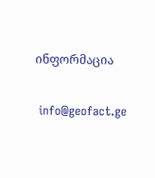ინფორმაცია

 info@geofact.ge